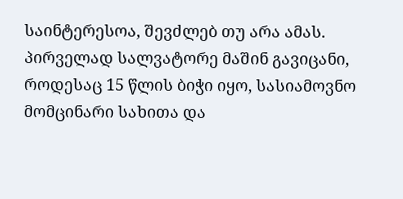საინტერესოა, შევძლებ თუ არა ამას.
პირველად სალვატორე მაშინ გავიცანი, როდესაც 15 წლის ბიჭი იყო, სასიამოვნო მომცინარი სახითა და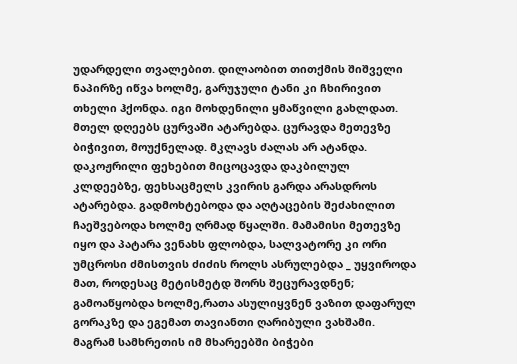უდარდელი თვალებით. დილაობით თითქმის შიშველი ნაპირზე იწვა ხოლმე, გარუჯული ტანი კი ჩხირივით თხელი ჰქონდა. იგი მოხდენილი ყმაწვილი გახლდათ. მთელ დღეებს ცურვაში ატარებდა. ცურავდა მეთევზე ბიჭივით, მოუქნელად. მკლავს ძალას არ ატანდა.
დაკოჟრილი ფეხებით მიცოცავდა დაკბილულ კლდეებზე, ფეხსაცმელს კვირის გარდა არასდროს ატარებდა. გადმოხტებოდა და აღტაცების შეძახილით ჩაეშვებოდა ხოლმე ღრმად წყალში. მამამისი მეთევზე იყო და პატარა ვენახს ფლობდა, სალვატორე კი ორი უმცროსი ძმისთვის ძიძის როლს ასრულებდა _ უყვიროდა მათ, როდესაც მეტისმეტდ შორს შეცურავდნენ; გამოაწყობდა ხოლმე,რათა ასულიყვნენ ვაზით დაფარულ გორაკზე და ეგემათ თავიანთი ღარიბული ვახშამი.
მაგრამ სამხრეთის იმ მხარეებში ბიჭები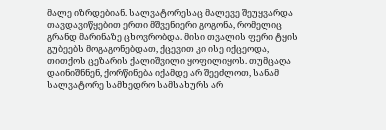მალე იზრდებიან. სალვატორესაც მალევე შეუყვარდა თავდავიწყებით ერთი მშვენიერი გოგონა, რომელიც გრანდ მარინაზე ცხოვრობდა. მისი თვალის ფერი ტყის გუბეებს მოგაგონებდათ, ქცევით კი ისე იქცეოდა, თითქოს ცეზარის ქალიშვილი ყოფილიყოს. თუმცაღა დაინიშნნენ, ქორწინება იქამდე არ შეეძლოთ, სანამ სალვატორე სამხედრო სამსახურს არ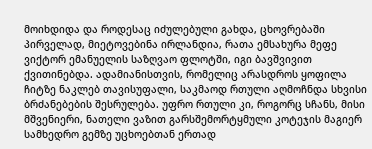მოიხდიდა და როდესაც იძულებული გახდა, ცხოვრებაში პირველად, მიეტოვებინა ირლანდია, რათა ემსახურა მეფე ვიქტორ ემანუელის საზღვაო ფლოტში, იგი ბავშვივით ქვითინებდა. ადამიანისთვის, რომელიც არასდროს ყოფილა ჩიტზე ნაკლებ თავისუფალი, საკმაოდ რთული აღმოჩნდა სხვისი ბრძანებების შესრულება. უფრო რთული კი, როგორც სჩანს, მისი მშვენიერი, ნათელი ვაზით გარსშემორტყმული კოტეჯის მაგიერ სამხედრო გემზე უცხოებთან ერთად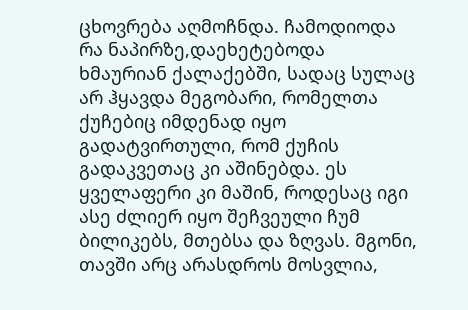ცხოვრება აღმოჩნდა. ჩამოდიოდა რა ნაპირზე,დაეხეტებოდა ხმაურიან ქალაქებში, სადაც სულაც არ ჰყავდა მეგობარი, რომელთა ქუჩებიც იმდენად იყო გადატვირთული, რომ ქუჩის გადაკვეთაც კი აშინებდა. ეს ყველაფერი კი მაშინ, როდესაც იგი ასე ძლიერ იყო შეჩვეული ჩუმ ბილიკებს, მთებსა და ზღვას. მგონი, თავში არც არასდროს მოსვლია,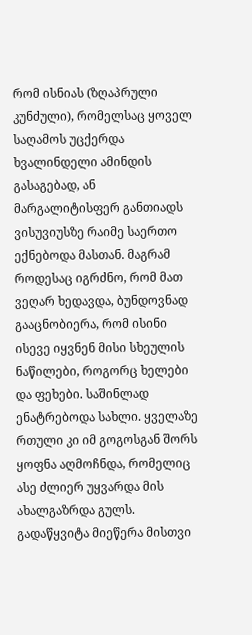რომ ისნიას (ზღაპრული კუნძული), რომელსაც ყოველ საღამოს უცქერდა ხვალინდელი ამინდის გასაგებად, ან მარგალიტისფერ განთიადს ვისუვიუსზე რაიმე საერთო ექნებოდა მასთან. მაგრამ როდესაც იგრძნო, რომ მათ ვეღარ ხედავდა, ბუნდოვნად გააცნობიერა, რომ ისინი ისევე იყვნენ მისი სხეულის ნაწილები, როგორც ხელები და ფეხები. საშინლად ენატრებოდა სახლი. ყველაზე რთული კი იმ გოგოსგან შორს ყოფნა აღმოჩნდა, რომელიც ასე ძლიერ უყვარდა მის ახალგაზრდა გულს. გადაწყვიტა მიეწერა მისთვი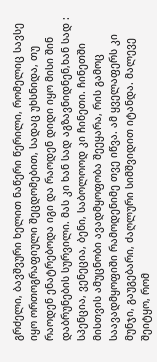გრძელი, ბავშვური ხელით ნაწერი წერილი, რომელიც სავსე იყო ორთოგრაფიული შეცდომებით, სადაც უხსნიდა, თუ რაოდენ ენატრებოდა იგი და რაოდენ დიდი იყო მისი შინ დაბრუნების სურვილი. მას კი ხან სად აგზავნიდნენ,ხან სად : სპენცია, ვენეცია, ბენი, საბოლოოდ კი ჩინეთი. ჩინეთში მისთვის ამუცნობი ავადმყოფობა შეეყარა, რის გამოც საავადმყოფიში რამოდენიმე თვე იწვა. ამ ყველაფერს კი მუნჯი, გაუგებარი, ძაღლური სიმშვიდით იტანდა. მალევე შეიტყო, რომ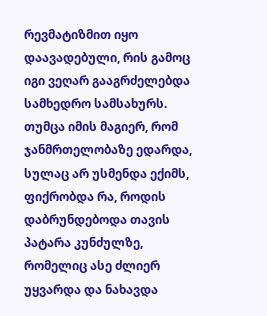რევმატიზმით იყო დაავადებული, რის გამოც იგი ვეღარ გააგრძელებდა სამხედრო სამსახურს. თუმცა იმის მაგიერ, რომ ჯანმრთელობაზე ედარდა, სულაც არ უსმენდა ექიმს, ფიქრობდა რა, როდის დაბრუნდებოდა თავის პატარა კუნძულზე, რომელიც ასე ძლიერ უყვარდა და ნახავდა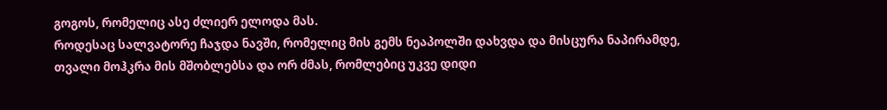გოგოს, რომელიც ასე ძლიერ ელოდა მას.
როდესაც სალვატორე ჩაჯდა ნავში, რომელიც მის გემს ნეაპოლში დახვდა და მისცურა ნაპირამდე, თვალი მოჰკრა მის მშობლებსა და ორ ძმას, რომლებიც უკვე დიდი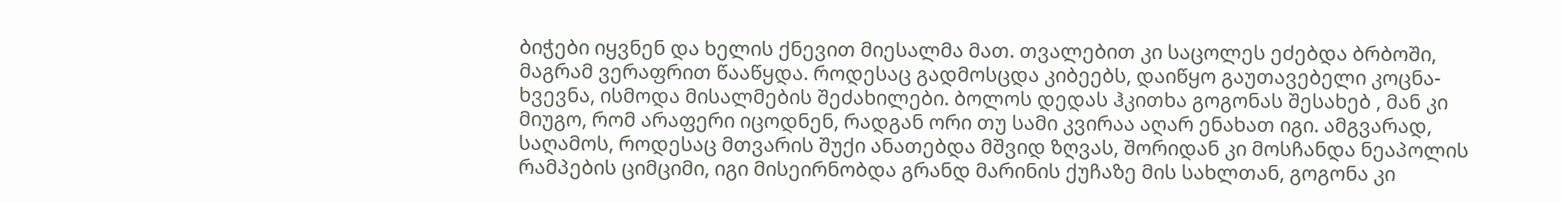ბიჭები იყვნენ და ხელის ქნევით მიესალმა მათ. თვალებით კი საცოლეს ეძებდა ბრბოში, მაგრამ ვერაფრით წააწყდა. როდესაც გადმოსცდა კიბეებს, დაიწყო გაუთავებელი კოცნა-ხვევნა, ისმოდა მისალმების შეძახილები. ბოლოს დედას ჰკითხა გოგონას შესახებ , მან კი მიუგო, რომ არაფერი იცოდნენ, რადგან ორი თუ სამი კვირაა აღარ ენახათ იგი. ამგვარად, საღამოს, როდესაც მთვარის შუქი ანათებდა მშვიდ ზღვას, შორიდან კი მოსჩანდა ნეაპოლის რამპების ციმციმი, იგი მისეირნობდა გრანდ მარინის ქუჩაზე მის სახლთან, გოგონა კი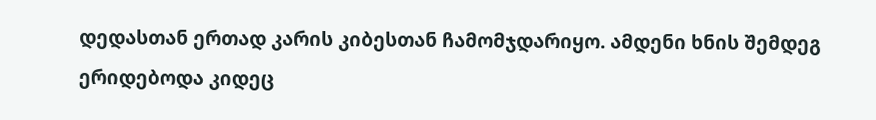დედასთან ერთად კარის კიბესთან ჩამომჯდარიყო. ამდენი ხნის შემდეგ ერიდებოდა კიდეც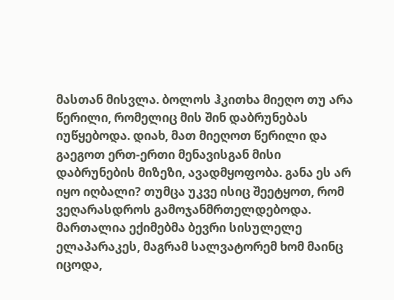მასთან მისვლა. ბოლოს ჰკითხა მიეღო თუ არა წერილი, რომელიც მის შინ დაბრუნებას იუწყებოდა. დიახ, მათ მიეღოთ წერილი და გაეგოთ ერთ-ერთი მენავისგან მისი დაბრუნების მიზეზი, ავადმყოფობა. განა ეს არ იყო იღბალი? თუმცა უკვე ისიც შეეტყოთ, რომ ვეღარასდროს გამოჯანმრთელდებოდა. მართალია ექიმებმა ბევრი სისულელე ელაპარაკეს, მაგრამ სალვატორემ ხომ მაინც იცოდა,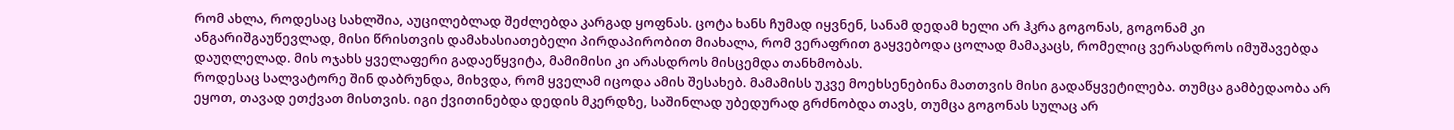რომ ახლა, როდესაც სახლშია, აუცილებლად შეძლებდა კარგად ყოფნას. ცოტა ხანს ჩუმად იყვნენ, სანამ დედამ ხელი არ ჰკრა გოგონას, გოგონამ კი ანგარიშგაუწევლად, მისი წრისთვის დამახასიათებელი პირდაპირობით მიახალა, რომ ვერაფრით გაყვებოდა ცოლად მამაკაცს, რომელიც ვერასდროს იმუშავებდა დაუღლელად. მის ოჯახს ყველაფერი გადაეწყვიტა, მამიმისი კი არასდროს მისცემდა თანხმობას.
როდესაც სალვატორე შინ დაბრუნდა, მიხვდა, რომ ყველამ იცოდა ამის შესახებ. მამამისს უკვე მოეხსენებინა მათთვის მისი გადაწყვეტილება. თუმცა გამბედაობა არ ეყოთ, თავად ეთქვათ მისთვის. იგი ქვითინებდა დედის მკერდზე, საშინლად უბედურად გრძნობდა თავს, თუმცა გოგონას სულაც არ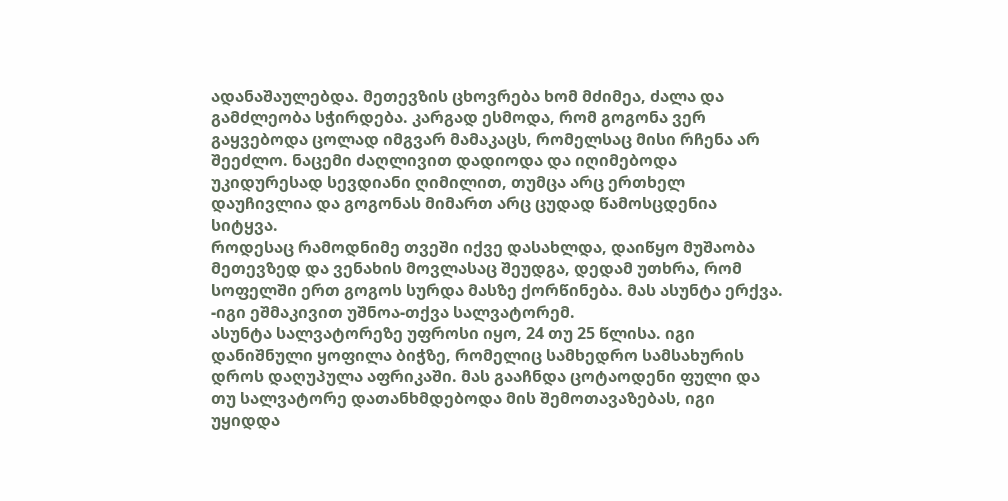ადანაშაულებდა. მეთევზის ცხოვრება ხომ მძიმეა, ძალა და გამძლეობა სჭირდება. კარგად ესმოდა, რომ გოგონა ვერ გაყვებოდა ცოლად იმგვარ მამაკაცს, რომელსაც მისი რჩენა არ შეეძლო. ნაცემი ძაღლივით დადიოდა და იღიმებოდა უკიდურესად სევდიანი ღიმილით, თუმცა არც ერთხელ დაუჩივლია და გოგონას მიმართ არც ცუდად წამოსცდენია სიტყვა.
როდესაც რამოდნიმე თვეში იქვე დასახლდა, დაიწყო მუშაობა მეთევზედ და ვენახის მოვლასაც შეუდგა, დედამ უთხრა, რომ სოფელში ერთ გოგოს სურდა მასზე ქორწინება. მას ასუნტა ერქვა.
-იგი ეშმაკივით უშნოა-თქვა სალვატორემ.
ასუნტა სალვატორეზე უფროსი იყო, 24 თუ 25 წლისა. იგი დანიშნული ყოფილა ბიჭზე, რომელიც სამხედრო სამსახურის დროს დაღუპულა აფრიკაში. მას გააჩნდა ცოტაოდენი ფული და თუ სალვატორე დათანხმდებოდა მის შემოთავაზებას, იგი უყიდდა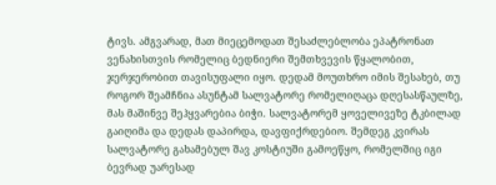ტივს. ამგვარად, მათ მიეცემოდათ შესაძლებლობა ეპატრონათ ვენახისთვის რომელიც ბედნიერი შემთხვევის წყალობით, ჯერჯერობით თავისუფალი იყო. დედამ მოუთხრო იმის შესახებ, თუ როგორ შეამჩნია ასუნტამ სალვატორე რომელიღაცა დღესასწაულზე, მას მაშინვე შეჰყვარებია ბიჭი. სალვატორემ ყოველივეზე ტკბილად გაიღიმა და დედას დაპირდა, დავფიქრდებიო. შემდეგ კვირას სალვატორე გახამებულ შავ კოსტიუში გამოეწყო, რომელშიც იგი ბევრად უარესად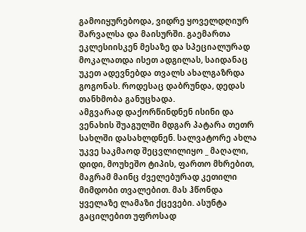გამოიყურებოდა, ვიდრე ყოველდღიურ შარვალსა და მაისურში. გაემართა ეკლესიისკენ მესაზე და სპეციალურად მოკალათდა ისეთ ადგილას, საიდანაც უკეთ ადევნებდა თვალს ახალგაზრდა გოგონას. როდესაც დაბრუნდა, დედას თანხმობა განუცხადა.
ამგვარად დაქორწინდნენ ისინი და ვენახის შუაგულში მდგარ პატარა თეთრ სახლში დასახლდნენ. სალვატორე ახლა უკვე საკმაოდ შეცვლილიყო _ მაღალი, დიდი, მოუხეშო ტიპის, ფართო მხრებით, მაგრამ მაინც ძველებურად კეთილი მიმდობი თვალებით. მას ჰწონდა ყველაზე ლამაზი ქცევები. ასუნტა გაცილებით უფროსად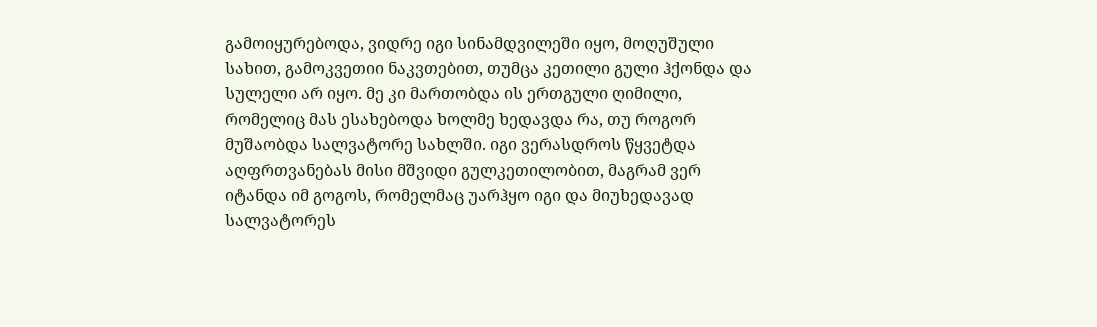გამოიყურებოდა, ვიდრე იგი სინამდვილეში იყო, მოღუშული სახით, გამოკვეთიი ნაკვთებით, თუმცა კეთილი გული ჰქონდა და სულელი არ იყო. მე კი მართობდა ის ერთგული ღიმილი, რომელიც მას ესახებოდა ხოლმე ხედავდა რა, თუ როგორ მუშაობდა სალვატორე სახლში. იგი ვერასდროს წყვეტდა აღფრთვანებას მისი მშვიდი გულკეთილობით, მაგრამ ვერ იტანდა იმ გოგოს, რომელმაც უარჰყო იგი და მიუხედავად სალვატორეს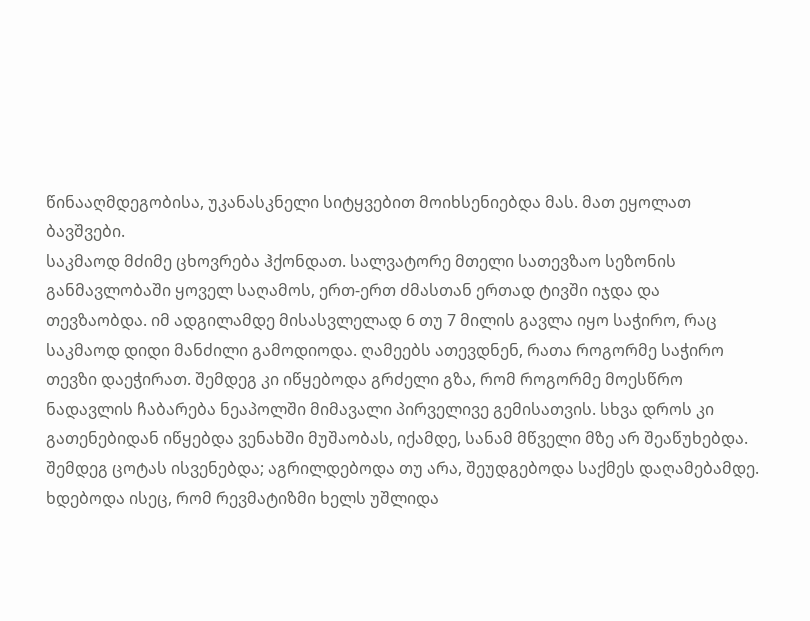წინააღმდეგობისა, უკანასკნელი სიტყვებით მოიხსენიებდა მას. მათ ეყოლათ ბავშვები.
საკმაოდ მძიმე ცხოვრება ჰქონდათ. სალვატორე მთელი სათევზაო სეზონის განმავლობაში ყოველ საღამოს, ერთ-ერთ ძმასთან ერთად ტივში იჯდა და თევზაობდა. იმ ადგილამდე მისასვლელად 6 თუ 7 მილის გავლა იყო საჭირო, რაც საკმაოდ დიდი მანძილი გამოდიოდა. ღამეებს ათევდნენ, რათა როგორმე საჭირო თევზი დაეჭირათ. შემდეგ კი იწყებოდა გრძელი გზა, რომ როგორმე მოესწრო ნადავლის ჩაბარება ნეაპოლში მიმავალი პირველივე გემისათვის. სხვა დროს კი გათენებიდან იწყებდა ვენახში მუშაობას, იქამდე, სანამ მწველი მზე არ შეაწუხებდა. შემდეგ ცოტას ისვენებდა; აგრილდებოდა თუ არა, შეუდგებოდა საქმეს დაღამებამდე. ხდებოდა ისეც, რომ რევმატიზმი ხელს უშლიდა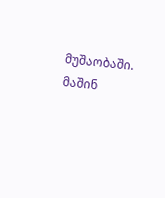მუშაობაში. მაშინ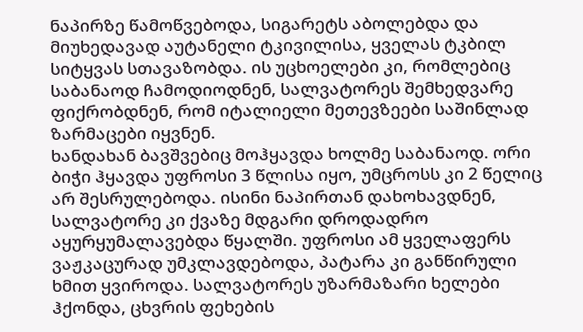ნაპირზე წამოწვებოდა, სიგარეტს აბოლებდა და მიუხედავად აუტანელი ტკივილისა, ყველას ტკბილ სიტყვას სთავაზობდა. ის უცხოელები კი, რომლებიც საბანაოდ ჩამოდიოდნენ, სალვატორეს შემხედვარე ფიქრობდნენ, რომ იტალიელი მეთევზეები საშინლად ზარმაცები იყვნენ.
ხანდახან ბავშვებიც მოჰყავდა ხოლმე საბანაოდ. ორი ბიჭი ჰყავდა უფროსი 3 წლისა იყო, უმცროსს კი 2 წელიც არ შესრულებოდა. ისინი ნაპირთან დახოხავდნენ, სალვატორე კი ქვაზე მდგარი დროდადრო აყურყუმალავებდა წყალში. უფროსი ამ ყველაფერს ვაჟკაცურად უმკლავდებოდა, პატარა კი განწირული ხმით ყვიროდა. სალვატორეს უზარმაზარი ხელები ჰქონდა, ცხვრის ფეხების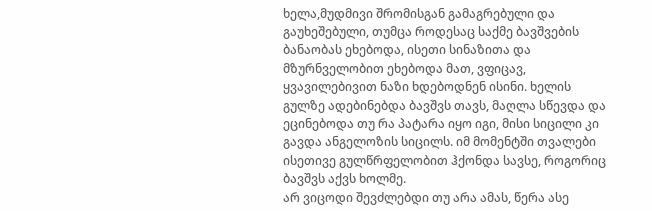ხელა,მუდმივი შრომისგან გამაგრებული და გაუხეშებული, თუმცა როდესაც საქმე ბავშვების ბანაობას ეხებოდა, ისეთი სინაზითა და მზურნველობით ეხებოდა მათ, ვფიცავ, ყვავილებივით ნაზი ხდებოდნენ ისინი. ხელის გულზე ადებინებდა ბავშვს თავს, მაღლა სწევდა და ეცინებოდა თუ რა პატარა იყო იგი, მისი სიცილი კი გავდა ანგელოზის სიცილს. იმ მომენტში თვალები ისეთივე გულწრფელობით ჰქონდა სავსე, როგორიც ბავშვს აქვს ხოლმე.
არ ვიცოდი შევძლებდი თუ არა ამას, წერა ასე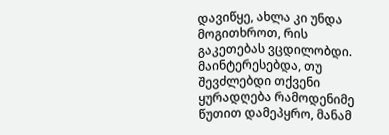დავიწყე, ახლა კი უნდა მოგითხროთ, რის გაკეთებას ვცდილობდი. მაინტერესებდა, თუ შევძლებდი თქვენი ყურადღება რამოდენიმე წუთით დამეპყრო, მანამ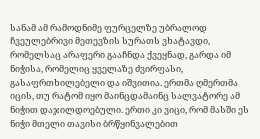სანამ ამ რამოდნიმე ფურცელზე უბრალოდ ჩვეულებრივი მეთევზის სურათს ვხატავდი, რომელსაც არაფერი გააჩნდა ქვეყნად, გარდა იმ ნიჭისა, რომელიც ყველაზე ძვირფასი, გასაფრთხილებელი და იშვითია. ერთმა ღმერთმა იცის, თუ რატომ იყო მაინცდამაინც სალვატორე ამ ნიჭით დაჯილდოებული. ერთი კი ვიცი, რომ მასში ეს ნიჭი მთელი თავისი ბრწყინვალებით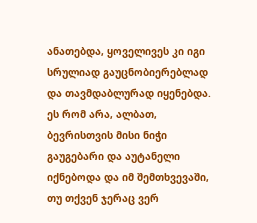ანათებდა, ყოველივეს კი იგი სრულიად გაუცნობიერებლად და თავმდაბლურად იყენებდა. ეს რომ არა, ალბათ, ბევრისთვის მისი ნიჭი გაუგებარი და აუტანელი იქნებოდა და იმ შემთხვევაში, თუ თქვენ ჯერაც ვერ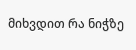მიხვდით რა ნიჭზე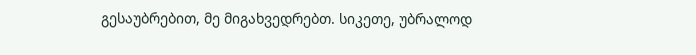გესაუბრებით, მე მიგახვედრებთ. სიკეთე, უბრალოდ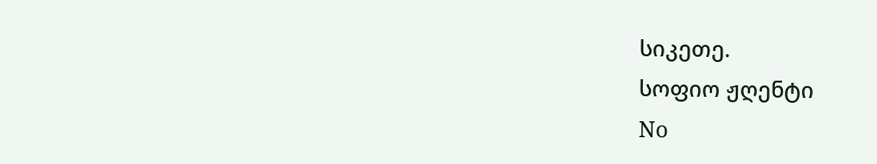სიკეთე.
სოფიო ჟღენტი
No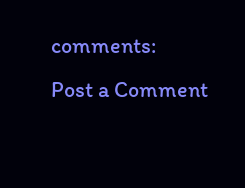comments:
Post a Comment